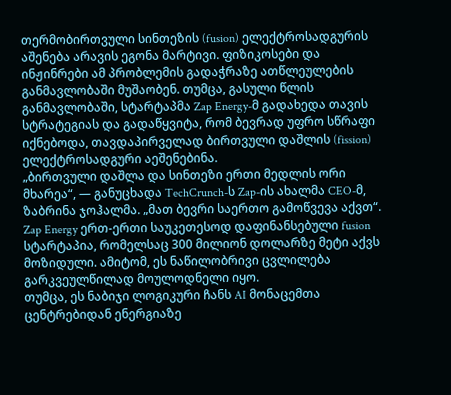თერმობირთვული სინთეზის (fusion) ელექტროსადგურის აშენება არავის ეგონა მარტივი. ფიზიკოსები და ინჟინრები ამ პრობლემის გადაჭრაზე ათწლეულების განმავლობაში მუშაობენ. თუმცა, გასული წლის განმავლობაში, სტარტაპმა Zap Energy-მ გადახედა თავის სტრატეგიას და გადაწყვიტა, რომ ბევრად უფრო სწრაფი იქნებოდა, თავდაპირველად ბირთვული დაშლის (fission) ელექტროსადგური აეშენებინა.
„ბირთვული დაშლა და სინთეზი ერთი მედლის ორი მხარეა“, — განუცხადა TechCrunch-ს Zap-ის ახალმა CEO-მ, ზაბრინა ჯოჰალმა. „მათ ბევრი საერთო გამოწვევა აქვთ“.
Zap Energy ერთ-ერთი საუკეთესოდ დაფინანსებული fusion სტარტაპია, რომელსაც 300 მილიონ დოლარზე მეტი აქვს მოზიდული. ამიტომ, ეს ნაწილობრივი ცვლილება გარკვეულწილად მოულოდნელი იყო.
თუმცა, ეს ნაბიჯი ლოგიკური ჩანს AI მონაცემთა ცენტრებიდან ენერგიაზე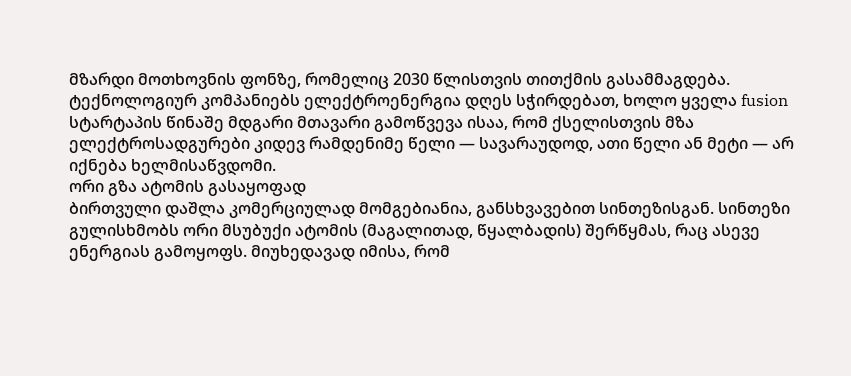მზარდი მოთხოვნის ფონზე, რომელიც 2030 წლისთვის თითქმის გასამმაგდება. ტექნოლოგიურ კომპანიებს ელექტროენერგია დღეს სჭირდებათ, ხოლო ყველა fusion სტარტაპის წინაშე მდგარი მთავარი გამოწვევა ისაა, რომ ქსელისთვის მზა ელექტროსადგურები კიდევ რამდენიმე წელი — სავარაუდოდ, ათი წელი ან მეტი — არ იქნება ხელმისაწვდომი.
ორი გზა ატომის გასაყოფად
ბირთვული დაშლა კომერციულად მომგებიანია, განსხვავებით სინთეზისგან. სინთეზი გულისხმობს ორი მსუბუქი ატომის (მაგალითად, წყალბადის) შერწყმას, რაც ასევე ენერგიას გამოყოფს. მიუხედავად იმისა, რომ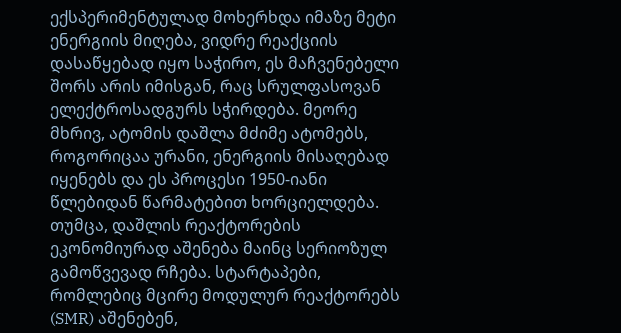ექსპერიმენტულად მოხერხდა იმაზე მეტი ენერგიის მიღება, ვიდრე რეაქციის დასაწყებად იყო საჭირო, ეს მაჩვენებელი შორს არის იმისგან, რაც სრულფასოვან ელექტროსადგურს სჭირდება. მეორე მხრივ, ატომის დაშლა მძიმე ატომებს, როგორიცაა ურანი, ენერგიის მისაღებად იყენებს და ეს პროცესი 1950-იანი წლებიდან წარმატებით ხორციელდება.
თუმცა, დაშლის რეაქტორების ეკონომიურად აშენება მაინც სერიოზულ გამოწვევად რჩება. სტარტაპები, რომლებიც მცირე მოდულურ რეაქტორებს (SMR) აშენებენ,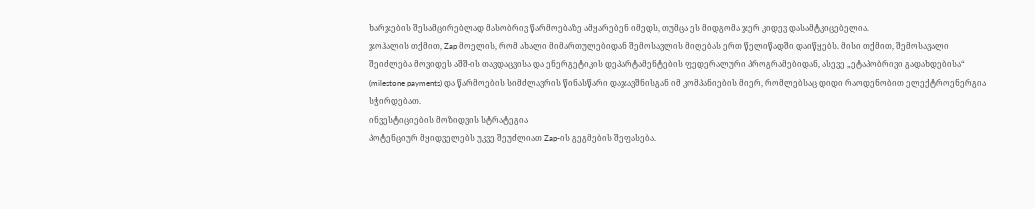ხარჯების შესამცირებლად მასობრივ წარმოებაზე ამყარებენ იმედს, თუმცა ეს მიდგომა ჯერ კიდევ დასამტკიცებელია.
ჯოჰალის თქმით, Zap მოელის, რომ ახალი მიმართულებიდან შემოსავლის მიღებას ერთ წელიწადში დაიწყებს. მისი თქმით, შემოსავალი შეიძლება მოვიდეს აშშ-ის თავდაცვისა და ენერგეტიკის დეპარტამენტების ფედერალური პროგრამებიდან, ასევე „ეტაპობრივი გადახდებისა“ (milestone payments) და წარმოების სიმძლავრის წინასწარი დაჯავშნისგან იმ კომპანიების მიერ, რომლებსაც დიდი რაოდენობით ელექტროენერგია სჭირდებათ.
ინვესტიციების მოზიდვის სტრატეგია
პოტენციურ მყიდველებს უკვე შეუძლიათ Zap-ის გეგმების შეფასება.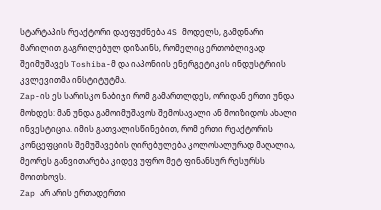სტარტაპის რეაქტორი დაეფუძნება 4S მოდელს, გამდნარი მარილით გაგრილებულ დიზაინს, რომელიც ერთობლივად შეიმუშავეს Toshiba-მ და იაპონიის ენერგეტიკის ინდუსტრიის კვლევითმა ინსტიტუტმა.
Zap-ის ეს სარისკო ნაბიჯი რომ გამართლდეს, ორიდან ერთი უნდა მოხდეს: მან უნდა გამოიმუშავოს შემოსავალი ან მოიზიდოს ახალი ინვესტიცია. იმის გათვალისწინებით, რომ ერთი რეაქტორის კონცეფციის შემუშავების ღირებულება კოლოსალურად მაღალია, მეორეს განვითარება კიდევ უფრო მეტ ფინანსურ რესურსს მოითხოვს.
Zap არ არის ერთადერთი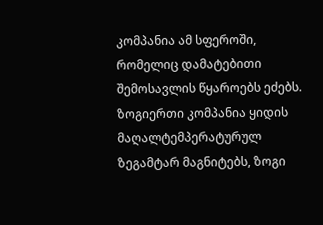კომპანია ამ სფეროში, რომელიც დამატებითი შემოსავლის წყაროებს ეძებს. ზოგიერთი კომპანია ყიდის მაღალტემპერატურულ ზეგამტარ მაგნიტებს, ზოგი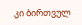კი ბირთვულ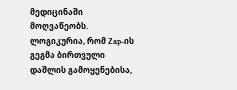მედიცინაში მოღვაწეობს. ლოგიკურია, რომ Zap-ის გეგმა ბირთვული დაშლის გამოყენებისა,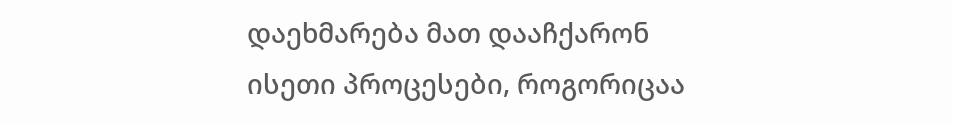დაეხმარება მათ დააჩქარონ ისეთი პროცესები, როგორიცაა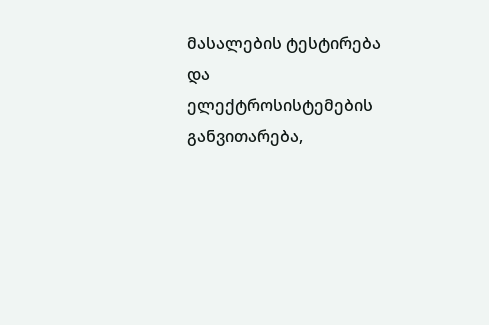მასალების ტესტირება და ელექტროსისტემების განვითარება,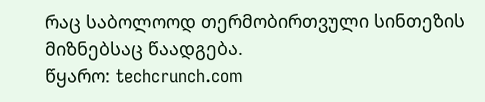რაც საბოლოოდ თერმობირთვული სინთეზის მიზნებსაც წაადგება.
წყარო: techcrunch.com